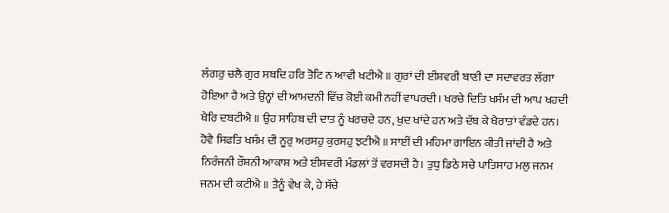ਲੰਗਰੁ ਚਲੈ ਗੁਰ ਸਬਦਿ ਹਰਿ ਤੋਟਿ ਨ ਆਵੀ ਖਟੀਐ ॥ ਗੁਰਾਂ ਦੀ ਈਸ਼ਵਰੀ ਬਾਣੀ ਦਾ ਸਦਾਵਰਤ ਲੱਗਾ ਹੋਇਆ ਹੈ ਅਤੇ ਉਨ੍ਹਾਂ ਦੀ ਆਮਦਨੀ ਵਿੱਚ ਕੋਈ ਕਮੀ ਨਹੀਂ ਵਾਪਰਦੀ। ਖਰਚੇ ਦਿਤਿ ਖਸੰਮ ਦੀ ਆਪ ਖਹਦੀ ਖੈਰਿ ਦਬਟੀਐ ॥ ਉਹ ਸਾਹਿਬ ਦੀ ਦਾਤ ਨੂੰ ਖਰਚਦੇ ਹਨ, ਖੁਦ ਖਾਂਦੇ ਹਨ ਅਤੇ ਦੱਬ ਕੇ ਖੈਰਾਤਾਂ ਵੰਡਦੇ ਹਨ। ਹੋਵੈ ਸਿਫਤਿ ਖਸੰਮ ਦੀ ਨੂਰੁ ਅਰਸਹੁ ਕੁਰਸਹੁ ਝਟੀਐ ॥ ਸਾਈਂ ਦੀ ਮਹਿਮਾ ਗਾਇਨ ਕੀਤੀ ਜਾਂਦੀ ਹੈ ਅਤੇ ਨਿਰੰਜਨੀ ਰੌਸ਼ਨੀ ਆਕਾਸ਼ ਅਤੇ ਈਸ਼ਵਰੀ ਮੰਡਲਾਂ ਤੋਂ ਵਰਸਦੀ ਹੈ। ਤੁਧੁ ਡਿਠੇ ਸਚੇ ਪਾਤਿਸਾਹ ਮਲੁ ਜਨਮ ਜਨਮ ਦੀ ਕਟੀਐ ॥ ਤੈਨੂੰ ਵੇਖ ਕੇ, ਹੇ ਸੱਚੇ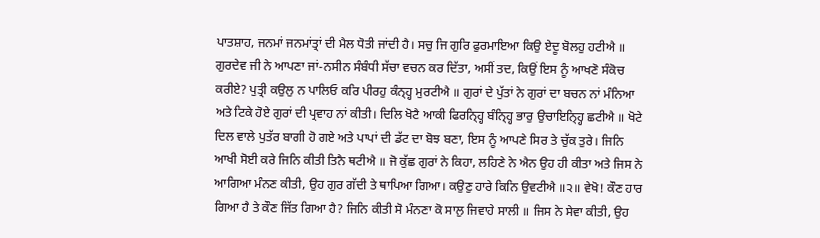ਪਾਤਸ਼ਾਹ, ਜਨਮਾਂ ਜਨਮਾਂਤ੍ਰਾਂ ਦੀ ਮੈਲ ਧੋਤੀ ਜਾਂਦੀ ਹੈ। ਸਚੁ ਜਿ ਗੁਰਿ ਫੁਰਮਾਇਆ ਕਿਉ ਏਦੂ ਬੋਲਹੁ ਹਟੀਐ ॥ ਗੁਰਦੇਵ ਜੀ ਨੇ ਆਪਣਾ ਜਾਂ-ਨਸੀਨ ਸੰਬੰਧੀ ਸੱਚਾ ਵਚਨ ਕਰ ਦਿੱਤਾ, ਅਸੀਂ ਤਦ, ਕਿਉਂ ਇਸ ਨੂੰ ਆਖਣੋ ਸੰਕੋਚ ਕਰੀਏ? ਪੁਤ੍ਰੀ ਕਉਲੁ ਨ ਪਾਲਿਓ ਕਰਿ ਪੀਰਹੁ ਕੰਨ੍ਹ੍ਹ ਮੁਰਟੀਐ ॥ ਗੁਰਾਂ ਦੇ ਪੁੱਤਾਂ ਨੇ ਗੁਰਾਂ ਦਾ ਬਚਨ ਨਾਂ ਮੰਨਿਆ ਅਤੇ ਟਿਕੇ ਹੋਏ ਗੁਰਾਂ ਦੀ ਪ੍ਰਵਾਹ ਨਾਂ ਕੀਤੀ। ਦਿਲਿ ਖੋਟੈ ਆਕੀ ਫਿਰਨ੍ਹ੍ਹਿ ਬੰਨ੍ਹ੍ਹਿ ਭਾਰੁ ਉਚਾਇਨ੍ਹ੍ਹਿ ਛਟੀਐ ॥ ਖੋਟੇ ਦਿਲ ਵਾਲੇ ਪੁਤੱਰ ਬਾਗੀ ਹੋ ਗਏ ਅਤੇ ਪਾਪਾਂ ਦੀ ਡੱਟ ਦਾ ਬੋਝ ਬਣਾ, ਇਸ ਨੂੰ ਆਪਣੇ ਸਿਰ ਤੇ ਚੁੱਕ ਤੁਰੇ। ਜਿਨਿ ਆਖੀ ਸੋਈ ਕਰੇ ਜਿਨਿ ਕੀਤੀ ਤਿਨੈ ਥਟੀਐ ॥ ਜੋ ਕੁੱਛ ਗੁਰਾਂ ਨੇ ਕਿਹਾ, ਲਹਿਣੇ ਨੇ ਐਨ ਉਹ ਹੀ ਕੀਤਾ ਅਤੇ ਜਿਸ ਨੇ ਆਗਿਆ ਮੰਨਣ ਕੀਤੀ, ਉਹ ਗੁਰ ਗੱਦੀ ਤੇ ਥਾਪਿਆ ਗਿਆ। ਕਉਣੁ ਹਾਰੇ ਕਿਨਿ ਉਵਟੀਐ ॥੨॥ ਵੇਖੋ! ਕੌਣ ਹਾਰ ਗਿਆ ਹੈ ਤੇ ਕੌਣ ਜਿੱਤ ਗਿਆ ਹੈ? ਜਿਨਿ ਕੀਤੀ ਸੋ ਮੰਨਣਾ ਕੋ ਸਾਲੁ ਜਿਵਾਹੇ ਸਾਲੀ ॥ ਜਿਸ ਨੇ ਸੇਵਾ ਕੀਤੀ, ਉਹ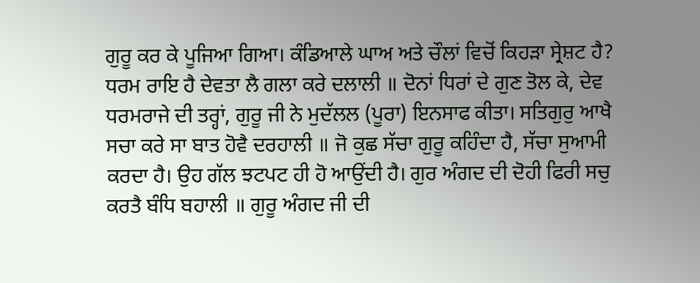ਗੁਰੂ ਕਰ ਕੇ ਪੂਜਿਆ ਗਿਆ। ਕੰਡਿਆਲੇ ਘਾਅ ਅਤੇ ਚੌਲਾਂ ਵਿਚੋਂ ਕਿਹੜਾ ਸ੍ਰੇਸ਼ਟ ਹੈ? ਧਰਮ ਰਾਇ ਹੈ ਦੇਵਤਾ ਲੈ ਗਲਾ ਕਰੇ ਦਲਾਲੀ ॥ ਦੋਨਾਂ ਧਿਰਾਂ ਦੇ ਗੁਣ ਤੋਲ ਕੇ, ਦੇਵ ਧਰਮਰਾਜੇ ਦੀ ਤਰ੍ਹਾਂ, ਗੁਰੂ ਜੀ ਨੇ ਮੁਦੱਲਲ (ਪੂਰਾ) ਇਨਸਾਫ ਕੀਤਾ। ਸਤਿਗੁਰੁ ਆਖੈ ਸਚਾ ਕਰੇ ਸਾ ਬਾਤ ਹੋਵੈ ਦਰਹਾਲੀ ॥ ਜੋ ਕੁਛ ਸੱਚਾ ਗੁਰੂ ਕਹਿੰਦਾ ਹੈ, ਸੱਚਾ ਸੁਆਮੀ ਕਰਦਾ ਹੈ। ਉਹ ਗੱਲ ਝਟਪਟ ਹੀ ਹੋ ਆਉਂਦੀ ਹੈ। ਗੁਰ ਅੰਗਦ ਦੀ ਦੋਹੀ ਫਿਰੀ ਸਚੁ ਕਰਤੈ ਬੰਧਿ ਬਹਾਲੀ ॥ ਗੁਰੂ ਅੰਗਦ ਜੀ ਦੀ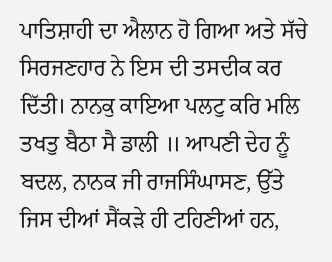ਪਾਤਿਸ਼ਾਹੀ ਦਾ ਐਲਾਨ ਹੋ ਗਿਆ ਅਤੇ ਸੱਚੇ ਸਿਰਜਣਹਾਰ ਨੇ ਇਸ ਦੀ ਤਸਦੀਕ ਕਰ ਦਿੱਤੀ। ਨਾਨਕੁ ਕਾਇਆ ਪਲਟੁ ਕਰਿ ਮਲਿ ਤਖਤੁ ਬੈਠਾ ਸੈ ਡਾਲੀ ॥ ਆਪਣੀ ਦੇਹ ਨੂੰ ਬਦਲ, ਨਾਨਕ ਜੀ ਰਾਜਸਿੰਘਾਸਣ, ਉੱਤੇ ਜਿਸ ਦੀਆਂ ਸੈਂਕੜੇ ਹੀ ਟਹਿਣੀਆਂ ਹਨ,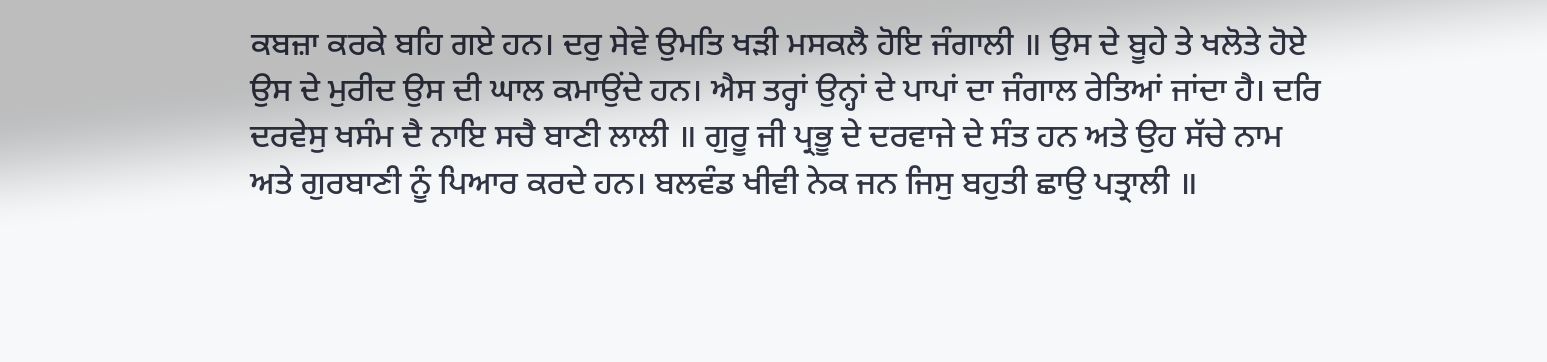ਕਬਜ਼ਾ ਕਰਕੇ ਬਹਿ ਗਏ ਹਨ। ਦਰੁ ਸੇਵੇ ਉਮਤਿ ਖੜੀ ਮਸਕਲੈ ਹੋਇ ਜੰਗਾਲੀ ॥ ਉਸ ਦੇ ਬੂਹੇ ਤੇ ਖਲੋਤੇ ਹੋਏ ਉਸ ਦੇ ਮੁਰੀਦ ਉਸ ਦੀ ਘਾਲ ਕਮਾਉਂਦੇ ਹਨ। ਐਸ ਤਰ੍ਹਾਂ ਉਨ੍ਹਾਂ ਦੇ ਪਾਪਾਂ ਦਾ ਜੰਗਾਲ ਰੇਤਿਆਂ ਜਾਂਦਾ ਹੈ। ਦਰਿ ਦਰਵੇਸੁ ਖਸੰਮ ਦੈ ਨਾਇ ਸਚੈ ਬਾਣੀ ਲਾਲੀ ॥ ਗੁਰੂ ਜੀ ਪ੍ਰਭੂ ਦੇ ਦਰਵਾਜੇ ਦੇ ਸੰਤ ਹਨ ਅਤੇ ਉਹ ਸੱਚੇ ਨਾਮ ਅਤੇ ਗੁਰਬਾਣੀ ਨੂੰ ਪਿਆਰ ਕਰਦੇ ਹਨ। ਬਲਵੰਡ ਖੀਵੀ ਨੇਕ ਜਨ ਜਿਸੁ ਬਹੁਤੀ ਛਾਉ ਪਤ੍ਰਾਲੀ ॥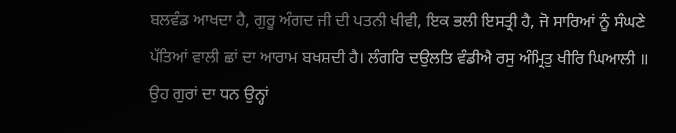ਬਲਵੰਡ ਆਖਦਾ ਹੈ, ਗੁਰੂ ਅੰਗਦ ਜੀ ਦੀ ਪਤਨੀ ਖੀਵੀ, ਇਕ ਭਲੀ ਇਸਤ੍ਰੀ ਹੈ, ਜੋ ਸਾਰਿਆਂ ਨੂੰ ਸੰਘਣੇ ਪੱਤਿਆਂ ਵਾਲੀ ਛਾਂ ਦਾ ਆਰਾਮ ਬਖਸ਼ਦੀ ਹੈ। ਲੰਗਰਿ ਦਉਲਤਿ ਵੰਡੀਐ ਰਸੁ ਅੰਮ੍ਰਿਤੁ ਖੀਰਿ ਘਿਆਲੀ ॥ ਉਹ ਗੁਰਾਂ ਦਾ ਧਨ ਉਨ੍ਹਾਂ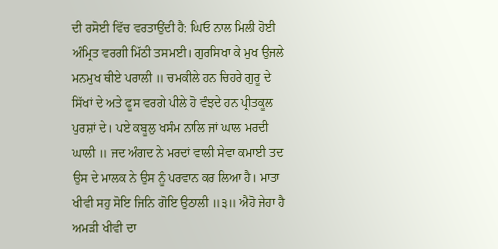ਦੀ ਰਸੋਈ ਵਿੱਚ ਵਰਤਾਉਂਦੀ ਹੈ: ਘਿਓ ਨਾਲ ਮਿਲੀ ਹੋਈ ਅੰਮ੍ਰਿਤ ਵਰਗੀ ਮਿੱਠੀ ਤਸਮਈ। ਗੁਰਸਿਖਾ ਕੇ ਮੁਖ ਉਜਲੇ ਮਨਮੁਖ ਥੀਏ ਪਰਾਲੀ ॥ ਚਮਕੀਲੇ ਹਨ ਚਿਹਰੇ ਗੁਰੂ ਦੇ ਸਿੱਖਾਂ ਦੇ ਅਤੇ ਫੂਸ ਵਰਗੇ ਪੀਲੇ ਹੋ ਵੰਝਦੇ ਹਨ ਪ੍ਰੀਤਕੂਲ ਪੁਰਸ਼ਾਂ ਦੇ। ਪਏ ਕਬੂਲੁ ਖਸੰਮ ਨਾਲਿ ਜਾਂ ਘਾਲ ਮਰਦੀ ਘਾਲੀ ॥ ਜਦ ਅੰਗਦ ਨੇ ਮਰਦਾਂ ਵਾਲੀ ਸੇਵਾ ਕਮਾਈ ਤਦ ਉਸ ਦੇ ਮਾਲਕ ਨੇ ਉਸ ਨੂੰ ਪਰਵਾਨ ਕਰ ਲਿਆ ਹੈ। ਮਾਤਾ ਖੀਵੀ ਸਹੁ ਸੋਇ ਜਿਨਿ ਗੋਇ ਉਠਾਲੀ ॥੩॥ ਐਹੋ ਜੇਹਾ ਹੈ ਅਮੜੀ ਖੀਵੀ ਦਾ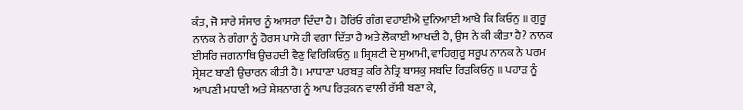ਕੰਤ, ਜੋ ਸਾਰੇ ਸੰਸਾਰ ਨੂੰ ਆਸਰਾ ਦਿੰਦਾ ਹੈ। ਹੋਰਿਂਓ ਗੰਗ ਵਹਾਈਐ ਦੁਨਿਆਈ ਆਖੈ ਕਿ ਕਿਓਨੁ ॥ ਗੁਰੂ ਨਾਨਕ ਨੇ ਗੰਗਾ ਨੂੰ ਹੋਰਸ ਪਾਸੇ ਹੀ ਵਗਾ ਦਿੱਤਾ ਹੈ ਅਤੇ ਲੋਕਾਈ ਆਖਦੀ ਹੈ, ਉਸ ਨੇ ਕੀ ਕੀਤਾ ਹੈ? ਨਾਨਕ ਈਸਰਿ ਜਗਨਾਥਿ ਉਚਹਦੀ ਵੈਣੁ ਵਿਰਿਕਿਓਨੁ ॥ ਸ਼੍ਰਿਸ਼ਟੀ ਦੇ ਸੁਆਮੀ, ਵਾਹਿਗੁਰੂ ਸਰੂਪ ਨਾਨਕ ਨੇ ਪਰਮ ਸ੍ਰੇਸ਼ਟ ਬਾਣੀ ਉਚਾਰਨ ਕੀਤੀ ਹੈ। ਮਾਧਾਣਾ ਪਰਬਤੁ ਕਰਿ ਨੇਤ੍ਰਿ ਬਾਸਕੁ ਸਬਦਿ ਰਿੜਕਿਓਨੁ ॥ ਪਹਾੜ ਨੂੰ ਆਪਣੀ ਮਧਾਣੀ ਅਤੇ ਸ਼ੇਸ਼ਨਾਗ ਨੂੰ ਆਪ ਰਿੜਕਨ ਵਾਲੀ ਰੱਸੀ ਬਣਾ ਕੇ,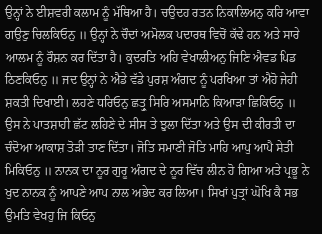ਉਨ੍ਹਾਂ ਨੇ ਈਸ਼ਵਰੀ ਕਲਾਮ ਨੂੰ ਮੱਥਿਆ ਹੈ। ਚਉਦਹ ਰਤਨ ਨਿਕਾਲਿਅਨੁ ਕਰਿ ਆਵਾ ਗਉਣੁ ਚਿਲਕਿਓਨੁ ॥ ਉਨ੍ਹਾਂ ਨੇ ਚੌਦਾਂ ਅਮੋਲਕ ਪਦਾਰਥ ਵਿਚੋਂ ਕੱਢੇ ਹਨ ਅਤੇ ਸਾਰੇ ਆਲਮ ਨੂੰ ਰੌਸ਼ਨ ਕਰ ਦਿੱਤਾ ਹੈ। ਕੁਦਰਤਿ ਅਹਿ ਵੇਖਾਲੀਅਨੁ ਜਿਣਿ ਐਵਡ ਪਿਡ ਠਿਣਕਿਓਨੁ ॥ ਜਦ ਉਨ੍ਹਾਂ ਨੇ ਐਡੇ ਵੱਡੇ ਪੁਰਸ਼ ਅੰਗਦ ਨੂੰ ਪਰਖਿਆ ਤਾਂ ਐਹੋ ਜੇਹੀ ਸ਼ਕਤੀ ਦਿਖਾਈ। ਲਹਣੇ ਧਰਿਓਨੁ ਛਤ੍ਰੁ ਸਿਰਿ ਅਸਮਾਨਿ ਕਿਆੜਾ ਛਿਕਿਓਨੁ ॥ ਉਸ ਨੇ ਪਾਤਸ਼ਾਹੀ ਛੱਟ ਲਹਿਣੇ ਦੇ ਸੀਸ ਤੇ ਝੁਲਾ ਦਿੱਤਾ ਅਤੇ ਉਸ ਦੀ ਕੀਰਤੀ ਦਾ ਚੰਦੋਆ ਆਕਾਸ਼ ਤੋੜੀ ਤਾਣ ਦਿੱਤਾ। ਜੋਤਿ ਸਮਾਣੀ ਜੋਤਿ ਮਾਹਿ ਆਪੁ ਆਪੈ ਸੇਤੀ ਮਿਕਿਓਨੁ ॥ ਨਾਨਕ ਦਾ ਨੂਰ ਗੁਰੂ ਅੰਗਦ ਦੇ ਨੂਰ ਵਿੱਚ ਲੀਨ ਹੋ ਗਿਆ ਅਤੇ ਪ੍ਰਭੂ ਨੇ ਖੁਦ ਨਾਨਕ ਨੂੰ ਆਪਣੇ ਆਪ ਨਾਲ ਅਭੇਦ ਕਰ ਲਿਆ। ਸਿਖਾਂ ਪੁਤ੍ਰਾਂ ਘੋਖਿ ਕੈ ਸਭ ਉਮਤਿ ਵੇਖਹੁ ਜਿ ਕਿਓਨੁ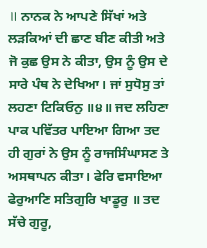॥ ਨਾਨਕ ਨੇ ਆਪਣੇ ਸਿੱਖਾਂ ਅਤੇ ਲੜਕਿਆਂ ਦੀ ਛਾਣ ਬੀਣ ਕੀਤੀ ਅਤੇ ਜੋ ਕੁਛ ਉਸ ਨੇ ਕੀਤਾ, ਉਸ ਨੂੰ ਉਸ ਦੇ ਸਾਰੇ ਪੰਥ ਨੇ ਦੇਖਿਆ। ਜਾਂ ਸੁਧੋਸੁ ਤਾਂ ਲਹਣਾ ਟਿਕਿਓਨੁ ॥੪॥ ਜਦ ਲਹਿਣਾ ਪਾਕ ਪਵਿੱਤਰ ਪਾਇਆ ਗਿਆ ਤਦ ਹੀ ਗੁਰਾਂ ਨੇ ਉਸ ਨੂੰ ਰਾਜਸਿੰਘਾਸਣ ਤੇ ਅਸਥਾਪਨ ਕੀਤਾ। ਫੇਰਿ ਵਸਾਇਆ ਫੇਰੁਆਣਿ ਸਤਿਗੁਰਿ ਖਾਡੂਰੁ ॥ ਤਦ ਸੱਚੇ ਗੁਰੂ,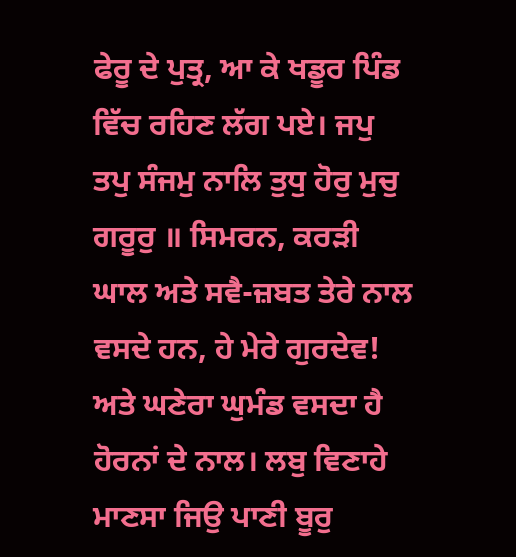ਫੇਰੂ ਦੇ ਪੁਤ੍ਰ, ਆ ਕੇ ਖਡੂਰ ਪਿੰਡ ਵਿੱਚ ਰਹਿਣ ਲੱਗ ਪਏ। ਜਪੁ ਤਪੁ ਸੰਜਮੁ ਨਾਲਿ ਤੁਧੁ ਹੋਰੁ ਮੁਚੁ ਗਰੂਰੁ ॥ ਸਿਮਰਨ, ਕਰੜੀ ਘਾਲ ਅਤੇ ਸਵੈ-ਜ਼ਬਤ ਤੇਰੇ ਨਾਲ ਵਸਦੇ ਹਨ, ਹੇ ਮੇਰੇ ਗੁਰਦੇਵ! ਅਤੇ ਘਣੇਰਾ ਘੁਮੰਡ ਵਸਦਾ ਹੈ ਹੋਰਨਾਂ ਦੇ ਨਾਲ। ਲਬੁ ਵਿਣਾਹੇ ਮਾਣਸਾ ਜਿਉ ਪਾਣੀ ਬੂਰੁ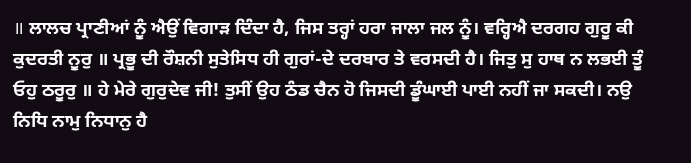॥ ਲਾਲਚ ਪ੍ਰਾਣੀਆਂ ਨੂੰ ਐਉਂ ਵਿਗਾੜ ਦਿੰਦਾ ਹੈ, ਜਿਸ ਤਰ੍ਹਾਂ ਹਰਾ ਜਾਲਾ ਜਲ ਨੂੰ। ਵਰ੍ਹਿਐ ਦਰਗਹ ਗੁਰੂ ਕੀ ਕੁਦਰਤੀ ਨੂਰੁ ॥ ਪ੍ਰਭੂ ਦੀ ਰੌਸ਼ਨੀ ਸੁਤੇਸਿਧ ਹੀ ਗੁਰਾਂ-ਦੇ ਦਰਬਾਰ ਤੇ ਵਰਸਦੀ ਹੈ। ਜਿਤੁ ਸੁ ਹਾਥ ਨ ਲਭਈ ਤੂੰ ਓਹੁ ਠਰੂਰੁ ॥ ਹੇ ਮੇਰੇ ਗੁਰੁਦੇਵ ਜੀ! ਤੁਸੀਂ ਉਹ ਠੰਡ ਚੈਨ ਹੋ ਜਿਸਦੀ ਡੂੰਘਾਈ ਪਾਈ ਨਹੀਂ ਜਾ ਸਕਦੀ। ਨਉ ਨਿਧਿ ਨਾਮੁ ਨਿਧਾਨੁ ਹੈ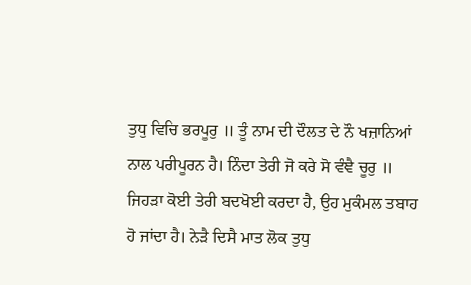ਤੁਧੁ ਵਿਚਿ ਭਰਪੂਰੁ ॥ ਤੂੰ ਨਾਮ ਦੀ ਦੌਲਤ ਦੇ ਨੌ ਖਜ਼ਾਨਿਆਂ ਨਾਲ ਪਰੀਪੂਰਨ ਹੈ। ਨਿੰਦਾ ਤੇਰੀ ਜੋ ਕਰੇ ਸੋ ਵੰਞੈ ਚੂਰੁ ॥ ਜਿਹੜਾ ਕੋਈ ਤੇਰੀ ਬਦਖੋਈ ਕਰਦਾ ਹੈ, ਉਹ ਮੁਕੰਮਲ ਤਬਾਹ ਹੋ ਜਾਂਦਾ ਹੈ। ਨੇੜੈ ਦਿਸੈ ਮਾਤ ਲੋਕ ਤੁਧੁ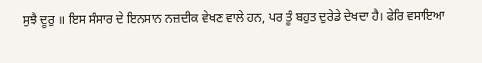ਸੁਝੈ ਦੂਰੁ ॥ ਇਸ ਸੰਸਾਰ ਦੇ ਇਨਸਾਨ ਨਜ਼ਦੀਕ ਵੇਖਣ ਵਾਲੇ ਹਨ, ਪਰ ਤੂੰ ਬਹੁਤ ਦੁਰੇਡੇ ਦੇਖਦਾ ਹੈ। ਫੇਰਿ ਵਸਾਇਆ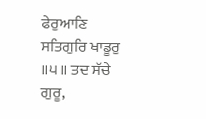ਫੇਰੁਆਣਿ ਸਤਿਗੁਰਿ ਖਾਡੂਰੁ ॥੫॥ ਤਦ ਸੱਚੇ ਗੁਰੂ,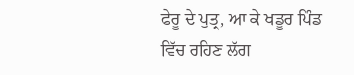ਫੇਰੂ ਦੇ ਪੁਤ੍ਰ, ਆ ਕੇ ਖਡੂਰ ਪਿੰਡ ਵਿੱਚ ਰਹਿਣ ਲੱਗ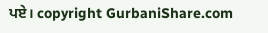ਪਏ। copyright GurbaniShare.com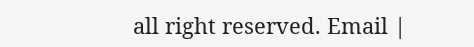all right reserved. Email |